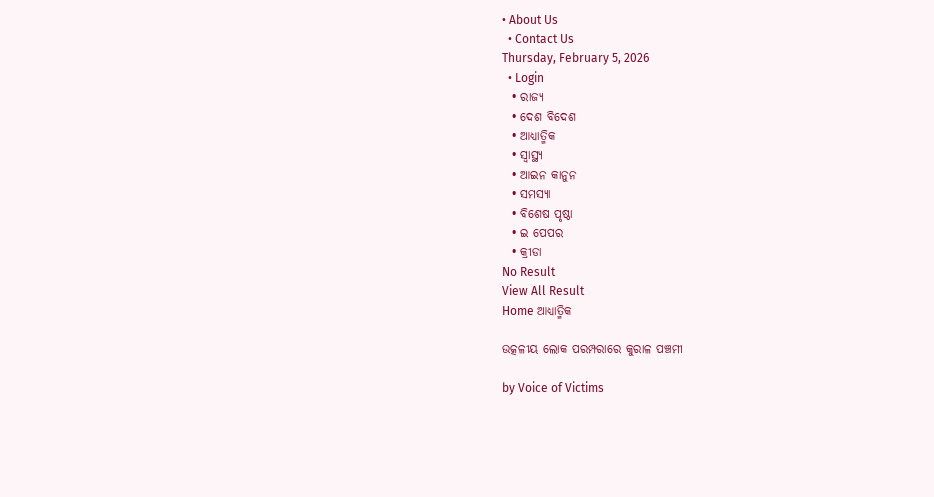• About Us
  • Contact Us
Thursday, February 5, 2026
  • Login
  • ରାଜ୍ୟ
  • ଦେଶ ବିଦେଶ
  • ଆଧ୍ୟାତ୍ମିକ
  • ସ୍ୱାସ୍ଥ୍ୟ
  • ଆଇନ କାନୁନ
  • ସମସ୍ୟା
  • ବିଶେଷ ପୃଷ୍ଠା
  • ଇ ପେପର
  • କ୍ରୀଡା
No Result
View All Result
Home ଆଧ୍ୟାତ୍ମିକ

ଉତ୍କଳୀୟ ଲୋକ ପରମ୍ପରାରେ କୁରାଳ ପଞ୍ଚମୀ

by Voice of Victims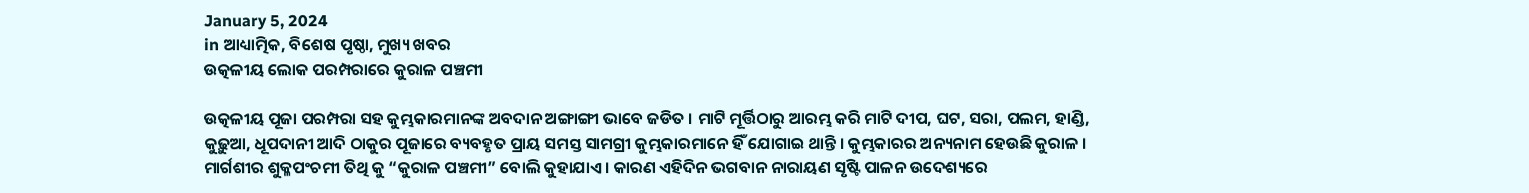January 5, 2024
in ଆଧ୍ୟାତ୍ମିକ, ବିଶେଷ ପୃଷ୍ଠା, ମୁଖ୍ୟ ଖବର
ଉତ୍କଳୀୟ ଲୋକ ପରମ୍ପରାରେ କୁରାଳ ପଞ୍ଚମୀ

ଉତ୍କଳୀୟ ପୂଜା ପରମ୍ପରା ସହ କୁମ୍ଭକାରମାନଙ୍କ ଅବଦାନ ଅଙ୍ଗାଙ୍ଗୀ ଭାବେ ଜଡିତ । ମାଟି ମୂର୍ତ୍ତିଠାରୁ ଆରମ୍ଭ କରି ମାଟି ଦୀପ, ଘଟ, ସରା, ପଲମ, ହାଣ୍ଡି, କୁଢ଼ୁଆ, ଧୂପଦାନୀ ଆଦି ଠାକୁର ପୂଜାରେ ବ୍ୟବହୃତ ପ୍ରାୟ ସମସ୍ତ ସାମଗ୍ରୀ କୁମ୍ଭକାରମାନେ ହିଁ ଯୋଗାଇ ଥାନ୍ତି । କୁମ୍ଭକାରର ଅନ୍ୟନାମ ହେଉଛି କୁରାଳ । ମାର୍ଗଶୀର ଶୁକ୍ଳପଂଚମୀ ତିଥି କୁ “କୁରାଳ ପଞ୍ଚମୀ” ବୋଲି କୁହାଯାଏ । କାରଣ ଏହିଦିନ ଭଗବାନ ନାରାୟଣ ସୃଷ୍ଟି ପାଳନ ଉଦେଶ୍ୟରେ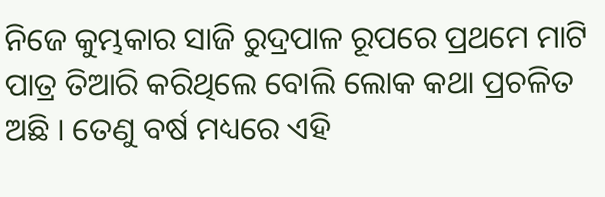ନିଜେ କୁମ୍ଭକାର ସାଜି ରୁଦ୍ରପାଳ ରୂପରେ ପ୍ରଥମେ ମାଟି ପାତ୍ର ତିଆରି କରିଥିଲେ ବୋଲି ଲୋକ କଥା ପ୍ରଚଳିତ ଅଛି । ତେଣୁ ବର୍ଷ ମଧ୍ୟରେ ଏହି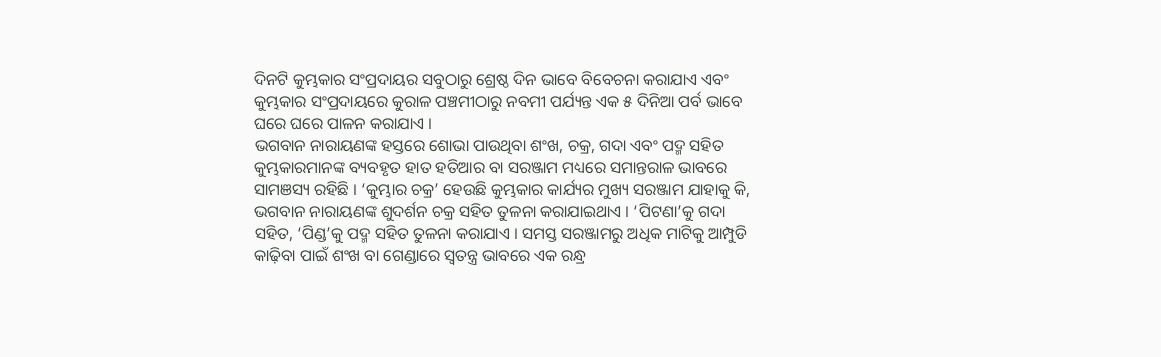ଦିନଟି କୁମ୍ଭକାର ସଂପ୍ରଦାୟର ସବୁଠାରୁ ଶ୍ରେଷ୍ଠ ଦିନ ଭାବେ ବିବେଚନା କରାଯାଏ ଏବଂ କୁମ୍ଭକାର ସଂପ୍ରଦାୟରେ କୁରାଳ ପଞ୍ଚମୀଠାରୁ ନବମୀ ପର୍ଯ୍ୟନ୍ତ ଏକ ୫ ଦିନିଆ ପର୍ବ ଭାବେ ଘରେ ଘରେ ପାଳନ କରାଯାଏ ।
ଭଗବାନ ନାରାୟଣଙ୍କ ହସ୍ତରେ ଶୋଭା ପାଉଥିବା ଶଂଖ, ଚକ୍ର, ଗଦା ଏବଂ ପଦ୍ମ ସହିତ କୁମ୍ଭକାରମାନଙ୍କ ବ୍ୟବହୃତ ହାତ ହତିଆର ବା ସରଞ୍ଜାମ ମଧ୍ୟରେ ସମାନ୍ତରାଳ ଭାବରେ ସାମଞସ୍ୟ ରହିଛି । ‘କୁମ୍ଭାର ଚକ୍ର’ ହେଉଛି କୁମ୍ଭକାର କାର୍ଯ୍ୟର ମୁଖ୍ୟ ସରଞ୍ଜାମ ଯାହାକୁ କି, ଭଗବାନ ନାରାୟଣଙ୍କ ଶୁଦର୍ଶନ ଚକ୍ର ସହିତ ତୁଳନା କରାଯାଇଥାଏ । ‘ପିଟଣା’କୁ ଗଦା ସହିତ, ‘ପିଣ୍ଡ’କୁ ପଦ୍ମ ସହିତ ତୁଳନା କରାଯାଏ । ସମସ୍ତ ସରଞ୍ଜାମରୁ ଅଧିକ ମାଟିକୁ ଆମ୍ପୁଡି କାଢ଼ିବା ପାଇଁ ଶଂଖ ବା ଗେଣ୍ଡାରେ ସ୍ୱତନ୍ତ୍ର ଭାବରେ ଏକ ରନ୍ଧ୍ର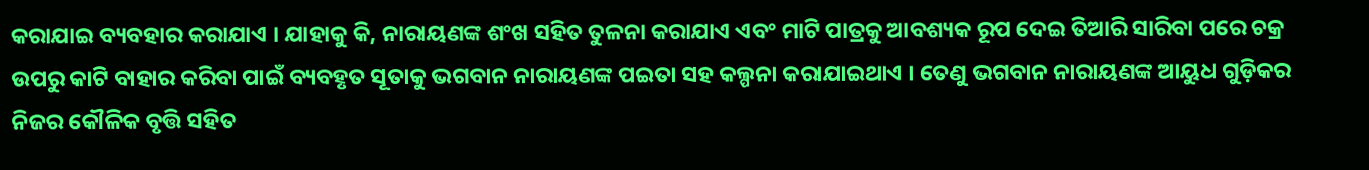କରାଯାଇ ବ୍ୟବହାର କରାଯାଏ । ଯାହାକୁ କି, ନାରାୟଣଙ୍କ ଶଂଖ ସହିତ ତୁଳନା କରାଯାଏ ଏବଂ ମାଟି ପାତ୍ରକୁ ଆବଶ୍ୟକ ରୂପ ଦେଇ ତିଆରି ସାରିବା ପରେ ଚକ୍ର ଉପରୁ କାଟି ବାହାର କରିବା ପାଇଁ ବ୍ୟବହୃତ ସୂତାକୁ ଭଗବାନ ନାରାୟଣଙ୍କ ପଇତା ସହ କଲ୍ପନା କରାଯାଇଥାଏ । ତେଣୁ ଭଗବାନ ନାରାୟଣଙ୍କ ଆୟୁଧ ଗୁଡ଼ିକର ନିଜର କୌଳିକ ବୃତ୍ତି ସହିତ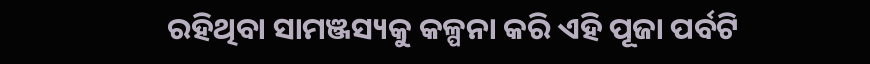ରହିଥିବା ସାମଞ୍ଜସ୍ୟକୁ କଳ୍ପନା କରି ଏହି ପୂଜା ପର୍ବଟି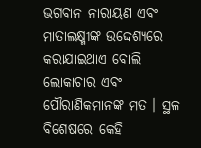ଭଗବାନ ନାରାୟଣ ଏବଂ ମାତାଲକ୍ଷ୍ମୀଙ୍କ ଉଦ୍ଦେଶ୍ୟରେ କରାଯାଇଥାଏ ବୋଲି ଲୋକାଚାର ଏବଂ ପୌରାଣିକମାନଙ୍କ ମତ । ସ୍ଥଳ ବିଶେଷରେ କେହି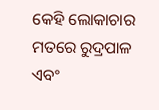କେହି ଲୋକାଚାର ମତରେ ରୁଦ୍ରପାଳ ଏବଂ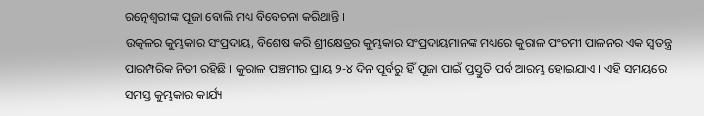ରତ୍ନେଶ୍ୱରୀଙ୍କ ପୂଜା ବୋଲି ମଧ୍ୟ ବିବେଚନା କରିଥାନ୍ତି ।
ଉତ୍କଳର କୁମ୍ଭକାର ସଂପ୍ରଦାୟ, ବିଶେଷ କରି ଶ୍ରୀକ୍ଷେତ୍ରର କୁମ୍ଭକାର ସଂପ୍ରଦାୟମାନଙ୍କ ମଧ୍ୟରେ କୁରାଳ ପଂଚମୀ ପାଳନର ଏକ ସ୍ୱତନ୍ତ୍ର ପାରମ୍ପରିକ ନିତୀ ରହିଛି । କୁରାଳ ପଞ୍ଚମୀର ପ୍ରାୟ ୨-୪ ଦିନ ପୂର୍ବରୁ ହିଁ ପୂଜା ପାଇଁ ପ୍ତସ୍ତୁତି ପର୍ବ ଆରମ୍ଭ ହୋଇଯାଏ । ଏହି ସମୟରେ ସମସ୍ତ କୁମ୍ଭକାର କାର୍ଯ୍ୟ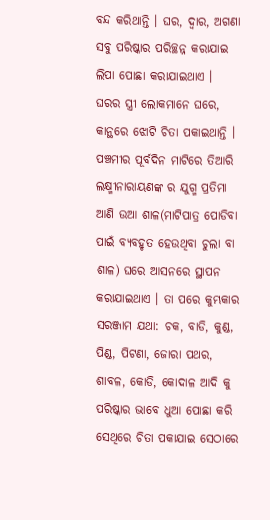ବନ୍ଦ କରିଥାନ୍ତି । ଘର, ଦ୍ୱାର, ଅଗଣା ସବୁ ପରିଷ୍କାର ପରିଚ୍ଛନ୍ନ କରାଯାଇ ଲିପା ପୋଛା କରାଯାଇଥାଏ । ଘରର ସ୍ତ୍ରୀ ଲୋକମାନେ ଘରେ, କାନ୍ଥରେ ଝୋଟି ଚିତା ପକାଇଥାନ୍ତି । ପଞ୍ଚମୀର ପୂର୍ବଦିନ ମାଟିରେ ତିଆରି ଲକ୍ଷ୍ମୀନାରାୟଣଙ୍କ ର ଯୁଗ୍ମ ପ୍ରତିମା ଆଣି ଉଆ ଶାଳ(ମାଟିପାତ୍ର ପୋଡିବା ପାଇଁ ବ୍ୟବହୃତ ହେଉଥିବା ଚୁଲା ବା ଶାଳ) ଘରେ ଆସନରେ ସ୍ଥାପନ କରାଯାଇଥାଏ । ତା ପରେ କୁମ୍ଭକାର ସରଞ୍ଜାମ ଯଥା: ଚକ, ବାଡି, କୁଣ୍ଡ, ପିଣ୍ଡ, ପିଟଣା, ଜୋରା ପଥର, ଶାବଳ, କୋଡି, କୋଦାଳ ଆଦି କୁ ପରିଷ୍କାର ଭାବେ ଧୁଆ ପୋଛା କରି ସେଥିରେ ଚିତା ପକାଯାଇ ସେଠାରେ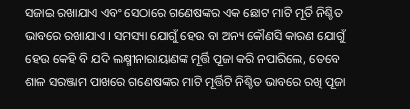ସଜାଇ ରଖାଯାଏ ଏବଂ ସେଠାରେ ଗଣେଷଙ୍କର ଏକ ଛୋଟ ମାଟି ମୂର୍ତି ନିଶ୍ଚିତ ଭାବରେ ରଖାଯାଏ । ସମସ୍ୟା ଯୋଗୁଁ ହେଉ ବା ଅନ୍ୟ କୌଣସି କାରଣ ଯୋଗୁଁ ହେଉ କେହି ବି ଯଦି ଲକ୍ଷ୍ମୀନାରାୟାଣଙ୍କ ମୂର୍ତ୍ତି ପୂଜା କରି ନପାରିଲେ, ତେବେ ଶାଳ ସରଞ୍ଜାମ ପାଖରେ ଗଣେଷଙ୍କର ମାଟି ମୂର୍ତ୍ତିଟି ନିଶ୍ଚିତ ଭାବରେ ରଖି ପୂଜା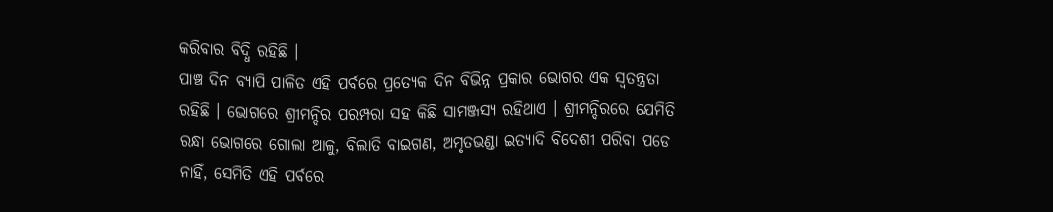କରିବାର ବିଦ୍ଧି ରହିଛି ।
ପାଞ୍ଚ ଦିନ ବ୍ୟାପି ପାଳିତ ଏହି ପର୍ବରେ ପ୍ରତ୍ୟେକ ଦିନ ବିଭିନ୍ନ ପ୍ରକାର ଭୋଗର ଏକ ସ୍ୱତନ୍ତ୍ରତା ରହିଛି । ଭୋଗରେ ଶ୍ରୀମନ୍ଦିର ପରମ୍ପରା ସହ କିଛି ସାମଞ୍ଜସ୍ୟ ରହିଥାଏ । ଶ୍ରୀମନ୍ଦିରରେ ଯେମିତି ରନ୍ଧା ଭୋଗରେ ଗୋଲା ଆଳୁ, ବିଲାତି ବାଇଗଣ, ଅମୃତଭଣ୍ଡା ଇତ୍ୟାଦି ବିଦେଶୀ ପରିବା ପଡେ ନାହିଁ, ସେମିତି ଏହି ପର୍ବରେ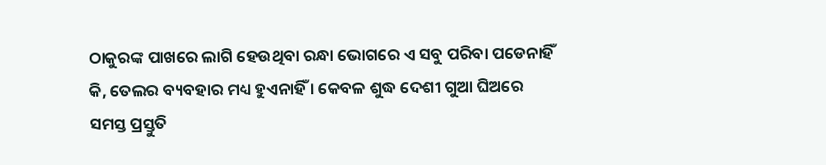ଠାକୁରଙ୍କ ପାଖରେ ଲାଗି ହେଉଥିବା ରନ୍ଧା ଭୋଗରେ ଏ ସବୁ ପରିବା ପଡେନାହିଁ କି, ତେଲର ବ୍ୟବହାର ମଧ୍ୟ ହୁଏନାହିଁ । କେବଳ ଶୁଦ୍ଧ ଦେଶୀ ଗୁଆ ଘିଅରେ ସମସ୍ତ ପ୍ରସ୍ତୁତି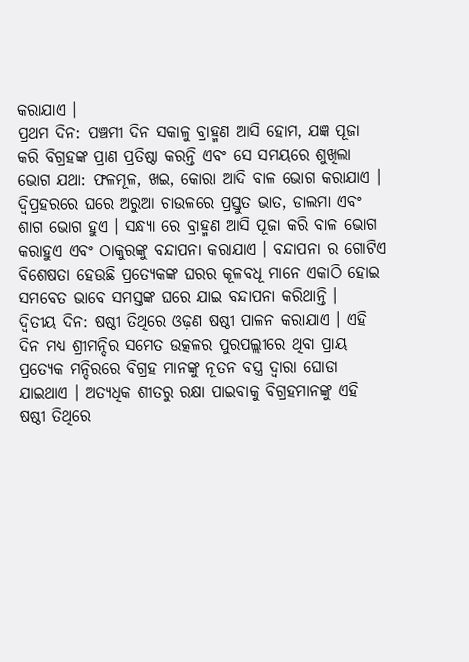କରାଯାଏ ।
ପ୍ରଥମ ଦିନ: ପଞ୍ଚମୀ ଦିନ ସକାଳୁ ବ୍ରାହ୍ମଣ ଆସି ହୋମ, ଯଜ୍ଞ ପୂଜା କରି ବିଗ୍ରହଙ୍କ ପ୍ରାଣ ପ୍ରତିଷ୍ଠା କରନ୍ତି ଏବଂ ସେ ସମୟରେ ଶୁଖିଲା ଭୋଗ ଯଥା: ଫଳମୂଳ, ଖଇ, କୋରା ଆଦି ବାଳ ଭୋଗ କରାଯାଏ । ଦ୍ୱିପ୍ରହରରେ ଘରେ ଅରୁଆ ଚାଉଳରେ ପ୍ରସ୍ତୁତ ଭାତ, ଡାଲମା ଏବଂ ଶାଗ ଭୋଗ ହୁଏ । ସନ୍ଧ୍ୟା ରେ ବ୍ରାହ୍ମଣ ଆସି ପୂଜା କରି ବାଳ ଭୋଗ କରାହୁଏ ଏବଂ ଠାକୁରଙ୍କୁ ବନ୍ଦାପନା କରାଯାଏ । ବନ୍ଦାପନା ର ଗୋଟିଏ ବିଶେଷତା ହେଉଛି ପ୍ରତ୍ୟେକଙ୍କ ଘରର କୂଳବଧୂ ମାନେ ଏକାଠି ହୋଇ ସମବେତ ଭାବେ ସମସ୍ତଙ୍କ ଘରେ ଯାଇ ବନ୍ଦାପନା କରିଥାନ୍ତି ।
ଦ୍ୱିତୀୟ ଦିନ: ଷଷ୍ଠୀ ତିଥିରେ ଓଢ଼ଣ ଷଷ୍ଠୀ ପାଳନ କରାଯାଏ । ଏହି ଦିନ ମଧ୍ୟ ଶ୍ରୀମନ୍ଦିର ସମେତ ଉତ୍କଳର ପୁରପଲ୍ଲୀରେ ଥିବା ପ୍ରାୟ ପ୍ରତ୍ୟେକ ମନ୍ଦିରରେ ବିଗ୍ରହ ମାନଙ୍କୁ ନୂତନ ବସ୍ତ୍ର ଦ୍ୱାରା ଘୋଡା ଯାଇଥାଏ । ଅତ୍ୟଧିକ ଶୀତରୁ ରକ୍ଷା ପାଇବାକୁ ବିଗ୍ରହମାନଙ୍କୁ ଏହି ଷଷ୍ଠୀ ତିଥିରେ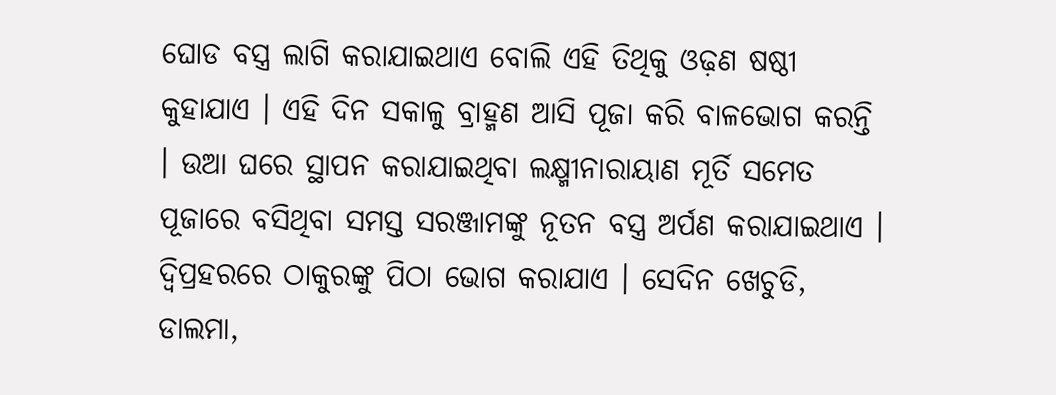ଘୋଡ ବସ୍ତ୍ର ଲାଗି କରାଯାଇଥାଏ ବୋଲି ଏହି ତିଥିକୁ ଓଢ଼ଣ ଷଷ୍ଠୀ କୁହାଯାଏ । ଏହି ଦିନ ସକାଳୁ ବ୍ରାହ୍ମଣ ଆସି ପୂଜା କରି ବାଳଭୋଗ କରନ୍ତି । ଉଆ ଘରେ ସ୍ଥାପନ କରାଯାଇଥିବା ଲକ୍ଷ୍ମୀନାରାୟାଣ ମୂର୍ତି ସମେତ ପୂଜାରେ ବସିଥିବା ସମସ୍ତ ସରଞ୍ଜାମଙ୍କୁ ନୂତନ ବସ୍ତ୍ର ଅର୍ପଣ କରାଯାଇଥାଏ । ଦ୍ୱିପ୍ରହରରେ ଠାକୁରଙ୍କୁ ପିଠା ଭୋଗ କରାଯାଏ । ସେଦିନ ଖେଚୁଡି, ଡାଲମା,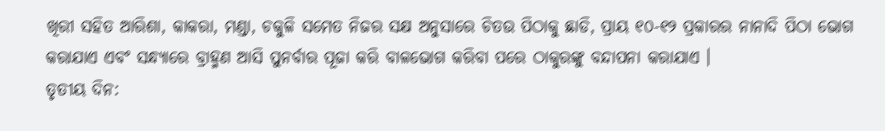ଖିରୀ ସହିତ ଆରିଶା, କାକରା, ମଣ୍ଡା, ଚକୁଳି ସମେତ ନିଜର ସକ୍ଷ ଅନୁସାରେ ଚିତଉ ପିଠାକୁ ଛାଡି, ପ୍ରାୟ ୧୦-୧୨ ପ୍ରକାରର ନାନାଦି ପିଠା ଭୋଗ କରାଯାଏ ଏବଂ ସନ୍ଧ୍ୟାରେ ବ୍ରାହ୍ମଣ ଆସି ପୁନର୍ବାର ପୂଜା କରି ବାଳଭୋଗ କରିବା ପରେ ଠାକୁରଙ୍କୁ ବନ୍ଦାପନା କରାଯାଏ ।
ତୃତୀୟ ଦିନ: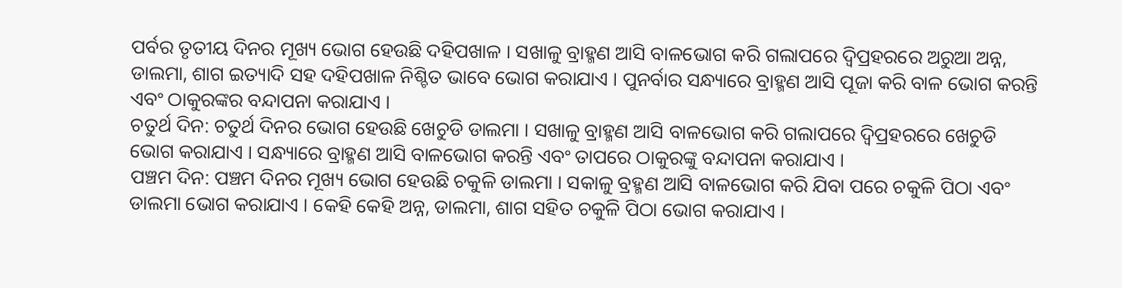ପର୍ବର ତୃତୀୟ ଦିନର ମୂଖ୍ୟ ଭୋଗ ହେଉଛି ଦହିପଖାଳ । ସଖାଳୁ ବ୍ରାହ୍ମଣ ଆସି ବାଳଭୋଗ କରି ଗଲାପରେ ଦ୍ୱିପ୍ରହରରେ ଅରୁଆ ଅନ୍ନ, ଡାଲମା, ଶାଗ ଇତ୍ୟାଦି ସହ ଦହିପଖାଳ ନିଶ୍ଚିତ ଭାବେ ଭୋଗ କରାଯାଏ । ପୁନର୍ବାର ସନ୍ଧ୍ୟାରେ ବ୍ରାହ୍ମଣ ଆସି ପୂଜା କରି ବାଳ ଭୋଗ କରନ୍ତି ଏବଂ ଠାକୁରଙ୍କର ବନ୍ଦାପନା କରାଯାଏ ।
ଚତୁର୍ଥ ଦିନ: ଚତୁର୍ଥ ଦିନର ଭୋଗ ହେଉଛି ଖେଚୁଡି ଡାଲମା । ସଖାଳୁ ବ୍ରାହ୍ମଣ ଆସି ବାଳଭୋଗ କରି ଗଲାପରେ ଦ୍ୱିପ୍ରହରରେ ଖେଚୁଡି ଭୋଗ କରାଯାଏ । ସନ୍ଧ୍ୟାରେ ବ୍ରାହ୍ମଣ ଆସି ବାଳଭୋଗ କରନ୍ତି ଏବଂ ତାପରେ ଠାକୁରଙ୍କୁ ବନ୍ଦାପନା କରାଯାଏ ।
ପଞ୍ଚମ ଦିନ: ପଞ୍ଚମ ଦିନର ମୂଖ୍ୟ ଭୋଗ ହେଉଛି ଚକୁଳି ଡାଲମା । ସକାଳୁ ବ୍ରହ୍ମଣ ଆସି ବାଳଭୋଗ କରି ଯିବା ପରେ ଚକୁଳି ପିଠା ଏବଂ ଡାଲମା ଭୋଗ କରାଯାଏ । କେହି କେହି ଅନ୍ନ, ଡାଲମା, ଶାଗ ସହିତ ଚକୁଳି ପିଠା ଭୋଗ କରାଯାଏ ।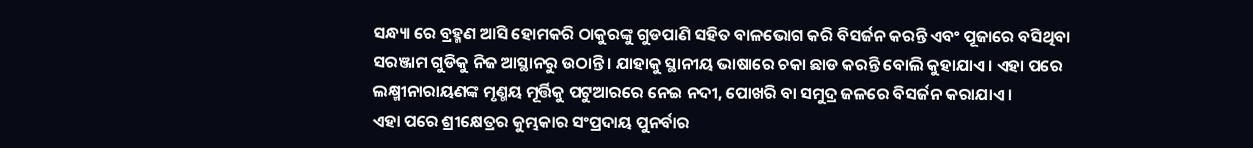ସନ୍ଧ୍ୟା ରେ ବ୍ରହ୍ମଣ ଆସି ହୋମକରି ଠାକୁରଙ୍କୁ ଗୁଡପାଣି ସହିତ ବାଳଭୋଗ କରି ବିସର୍ଜନ କରନ୍ତି ଏବଂ ପୂଜାରେ ବସିଥିବା ସରଞ୍ଜାମ ଗୁଡିକୁ ନିଜ ଆସ୍ଥାନରୁ ଉଠାନ୍ତି । ଯାହାକୁ ସ୍ଥାନୀୟ ଭାଷାରେ ଚକା ଛାଡ କରନ୍ତି ବୋଲି କୁହାଯାଏ । ଏହା ପରେ ଲକ୍ଷ୍ମୀନାରାୟଣଙ୍କ ମୃଣ୍ମୟ ମୂର୍ତ୍ତିକୁ ପଟୁଆରରେ ନେଇ ନଦୀ, ପୋଖରି ବା ସମୁଦ୍ର ଜଳରେ ବିସର୍ଜନ କରାଯାଏ ।
ଏହା ପରେ ଶ୍ରୀକ୍ଷେତ୍ରର କୁମ୍ଭକାର ସଂପ୍ରଦାୟ ପୁନର୍ବାର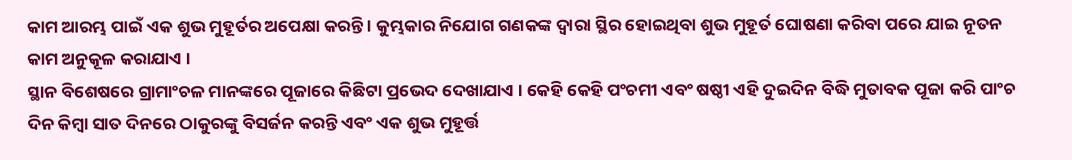କାମ ଆରମ୍ଭ ପାଇଁ ଏକ ଶୁଭ ମୁହୂର୍ତର ଅପେକ୍ଷା କରନ୍ତି । କୁମ୍ଭକାର ନିଯୋଗ ଗଣକଙ୍କ ଦ୍ୱାରା ସ୍ଥିର ହୋଇଥିବା ଶୁଭ ମୁହୂର୍ତ ଘୋଷଣା କରିବା ପରେ ଯାଇ ନୂତନ କାମ ଅନୁକୂଳ କରାଯାଏ ।
ସ୍ଥାନ ବିଶେଷରେ ଗ୍ରାମାଂଚଳ ମାନଙ୍କରେ ପୂଜାରେ କିଛିଟା ପ୍ରଭେଦ ଦେଖାଯାଏ । କେହି କେହି ପଂଚମୀ ଏବଂ ଷଷ୍ଠୀ ଏହି ଦୁଇଦିନ ବିଦ୍ଧି ମୁତାବକ ପୂଜା କରି ପାଂଚ ଦିନ କିମ୍ବା ସାତ ଦିନରେ ଠାକୁରଙ୍କୁ ବିସର୍ଜନ କରନ୍ତି ଏବଂ ଏକ ଶୁଭ ମୁହୂର୍ତ୍ତ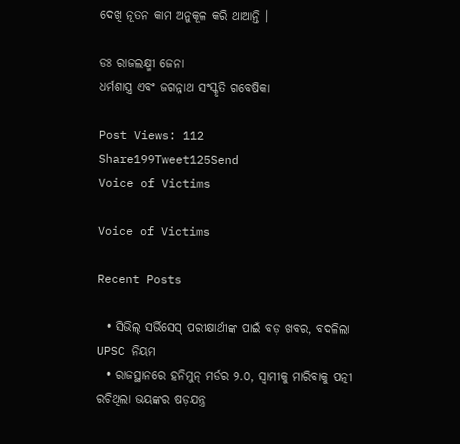ଦେଖି ନୂତନ କାମ ଅନୁକୂଳ କରି ଥାଆନ୍ତି ।

ଡଃ ରାଜଲକ୍ଷ୍ମୀ ଜେନା
ଧର୍ମଶାସ୍ତ୍ର ଏବଂ ଜଗନ୍ନାଥ ସଂସ୍କୃତି ଗବେଷିକା

Post Views: 112
Share199Tweet125Send
Voice of Victims

Voice of Victims

Recent Posts

  • ସିଭିଲ୍ ସର୍ଭିସେସ୍ ପରୀକ୍ଷାର୍ଥୀଙ୍କ ପାଇଁ ବଡ଼ ଖବର, ବଦଳିଲା UPSC ନିୟମ
  • ରାଜସ୍ଥାନରେ ହନିମୁନ୍ ମର୍ଡର ୨.୦, ସ୍ବାମୀକୁ ମାରିବାକୁ ପତ୍ନୀ ରଚିଥିଲା ଭୟଙ୍କର ଷଡ଼ଯନ୍ତ୍ର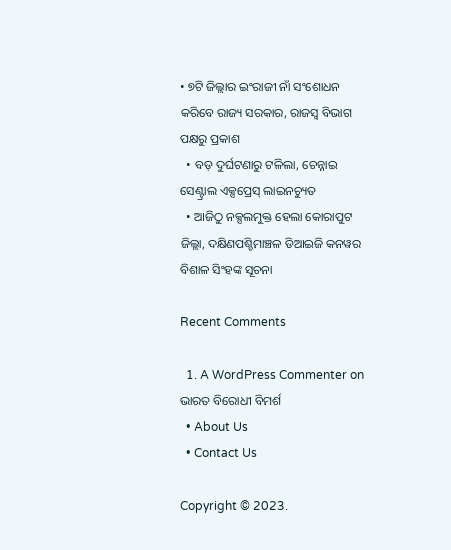• ୭ଟି ଜିଲ୍ଲାର ଇଂରାଜୀ ନାଁ ସଂଶୋଧନ କରିବେ ରାଜ୍ୟ ସରକାର, ରାଜସ୍ବ ବିଭାଗ ପକ୍ଷରୁ ପ୍ରକାଶ
  • ବଡ଼ ଦୁର୍ଘଟଣାରୁ ଟଳିଲା, ଚେନ୍ନାଇ ସେଣ୍ଟ୍ରାଲ ଏକ୍ସପ୍ରେସ୍ ଲାଇନଚ୍ୟୁତ
  • ଆଜିଠୁ ନକ୍ସଲମୁକ୍ତ ହେଲା କୋରାପୁଟ ଜିଲ୍ଲା, ଦକ୍ଷିଣପଶ୍ଚିମାଞ୍ଚଳ ଡିଆଇଜି କନୱର ବିଶାଳ ସିଂହଙ୍କ ସୂଚନା

Recent Comments

  1. A WordPress Commenter on ଭାରତ ବିରୋଧୀ ବିମର୍ଶ
  • About Us
  • Contact Us

Copyright © 2023.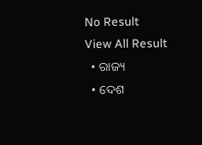No Result
View All Result
  • ରାଜ୍ୟ
  • ଦେଶ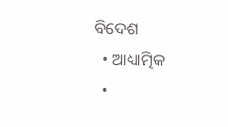ବିଦେଶ
  • ଆଧ୍ୟାତ୍ମିକ
  •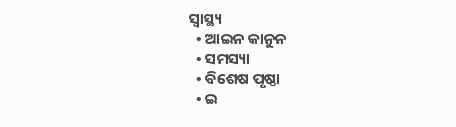ସ୍ୱାସ୍ଥ୍ୟ
  • ଆଇନ କାନୁନ
  • ସମସ୍ୟା
  • ବିଶେଷ ପୃଷ୍ଠା
  • ଇ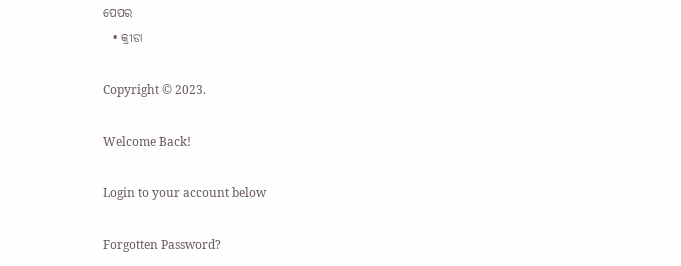ପେପର
  • କ୍ରୀଡା

Copyright © 2023.

Welcome Back!

Login to your account below

Forgotten Password?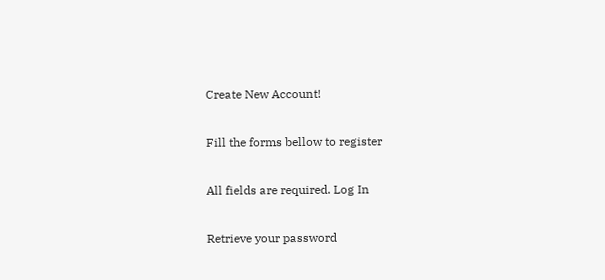Create New Account!

Fill the forms bellow to register

All fields are required. Log In

Retrieve your password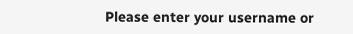Please enter your username or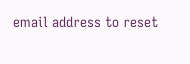email address to reset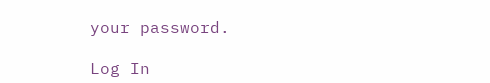your password.

Log In